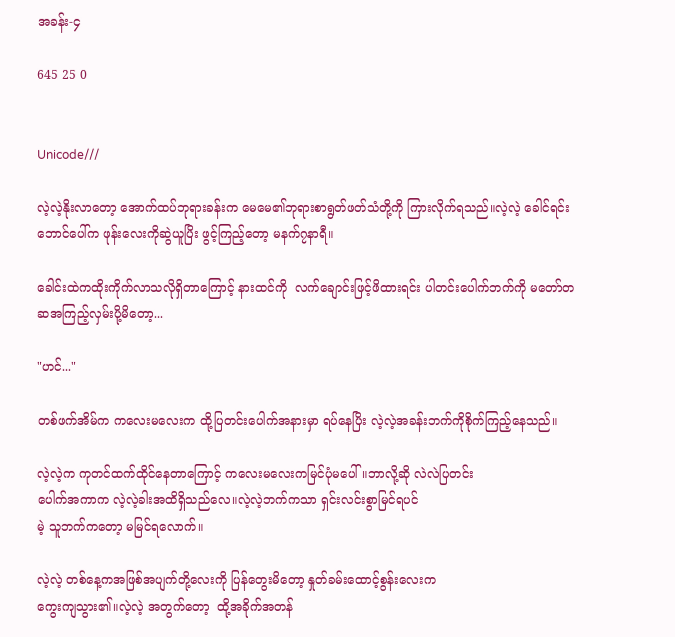အခန်း-၄

645 25 0


Unicode///

လဲ့လဲ့နိုးလာတော့ အောက်ထပ်ဘုရားခန်းက မေမေ၏ဘုရားစာရွတ်ဖတ်သံတို့ကို ကြားလိုက်ရသည်။လဲ့လဲ့ ခေါင်ရင်းဘောင်ပေါ်က ဖုန်းလေးကိုဆွဲယူပြိး ဖွင့်ကြည့်တော့ မနက်၇နာရီ။

ခေါင်းထဲကထိုးကိုက်လာသလိုရှိတာကြောင့် နားထင်ကို  လက်ချောင်းဖြင့်ဖိထားရင်း ပါတင်းပေါက်ဘက်ကို မတော်တဆအကြည့်လှမ်းပို့မိတော့...

"ဟင်..."

တစ်ဖက်အိမ်က ကလေးမလေးက ထို့ပြတင်းပေါက်အနားမှာ ရပ်နေပြိး လဲ့လဲ့အခန်းဘက်ကိုစိုက်ကြည့်နေသည်။

လဲ့လဲ့က ကုတင်ထက်ထိုင်နေတာကြောင့် ကလေးမလေးကမြင်ပုံမပေါ်။ဘာလို့ဆို လဲလဲပြတင်း
ပေါက်အကာက လဲ့လဲ့ခါးအထိရှိသည်လေ။လဲ့လဲ့ဘက်ကသာ ရှင်းလင်းစွာမြင်ရပင်
မဲ့ သူဘက်ကတော့ မမြင်ရလောက်။

လဲ့လဲ့ တစ်နေ့ကအဖြစ်အပျက်တို့လေးကို ပြန်တွေးမိတော့ နှုတ်ခမ်းထောင့်စွန်းလေးက
ကွေးကျသွား၏။လဲ့လဲ့ အတွက်တော့  ထို့အခိုက်အတန်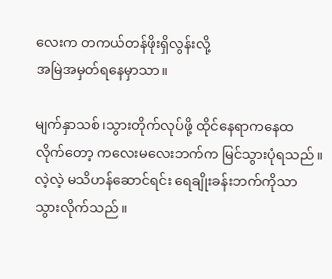လေးက တကယ်တန်ဖိုးရှိလွန်းလို့
အမြဲအမှတ်ရနေမှာသာ။

မျက်နှာသစ်၊သွားတိုက်လုပ်ဖို့ ထိုင်နေရာကနေထ
လိုက်တော့ ကလေးမလေးဘက်က မြင်သွားပုံရသည်။လဲ့လဲ့ မသိဟန်ဆောင်ရင်း ရေချိုးခန်းဘက်ကိုသာ သွားလိုက်သည်။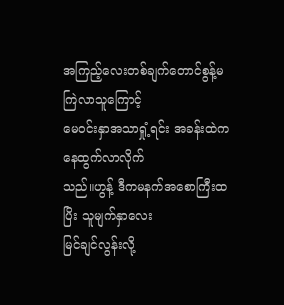အကြည့်လေးတစ်ချက်တောင်စွန့်မကြဲလာသူကြောင့်
မေဝင်းနှာအသာရှုံ့ရင်း အခန်းထဲကနေထွက်လာလိုက်
သည်။ဟွန့် ဒီကမနက်အစောကြီးထပြိး သူမျက်နှာလေး
မြင်ချင်လွန်းလို့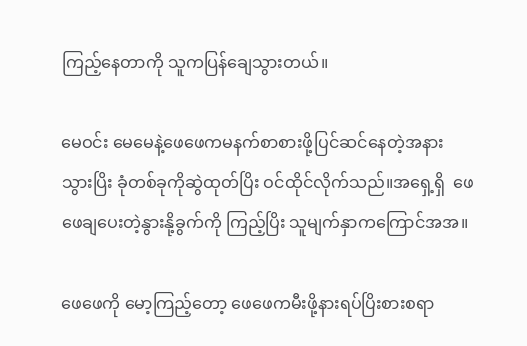ကြည့်နေတာကို သူကပြန်ချေသွားတယ်။

မေဝင်း မေမေနဲ့ဖေဖေကမနက်စာစားဖို့ပြင်ဆင်နေတဲ့အနား
သွားပြိး ခုံတစ်ခုကိုဆွဲထုတ်ပြိး ဝင်ထိုင်လိုက်သည်။အရှေ့ရှိ  ဖေဖေချပေးတဲ့နွားနို့ခွက်ကို ကြည့်ပြိး သူမျက်နှာကကြောင်အအ။

ဖေဖေကို မော့ကြည့်တော့ ဖေဖေကမီးဖို့နားရပ်ပြိးစားစရာ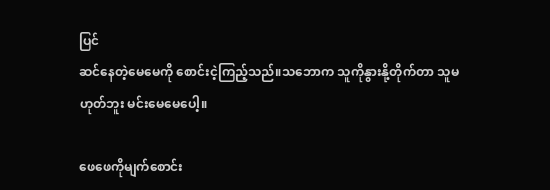ပြင်
ဆင်နေတဲ့မေမေကို စောင်းငဲ့ကြည့်သည်။သဘောက သူကိုနွားနို့တိုက်တာ သူမဟုတ်ဘူး မင်းမေမေပေါ့။

ဖေဖေကိုမျက်စောင်း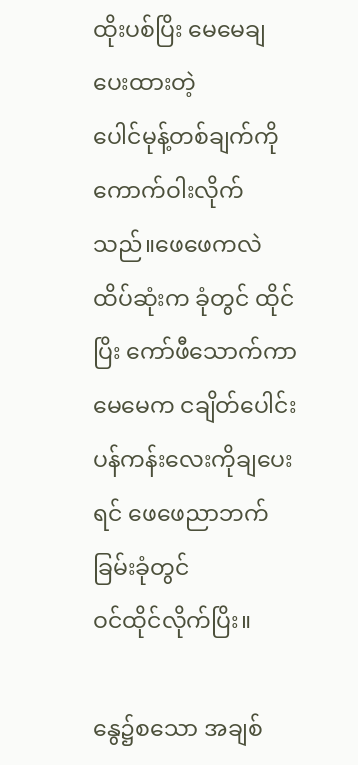ထိုးပစ်ပြိး မေမေချပေးထားတဲ့
ပေါင်မုန့်တစ်ချက်ကို ကောက်ဝါးလိုက်သည်။ဖေဖေကလဲ ထိပ်ဆုံးက ခုံတွင် ထိုင်ပြိး ကော်ဖီသောက်ကာ မေမေက ငချိတ်ပေါင်း
ပန်ကန်းလေးကိုချပေးရင် ဖေဖေညာဘက်ခြမ်းခုံတွင်
ဝင်ထိုင်လိုက်ပြိး။

နွေ၌စသော အချစ်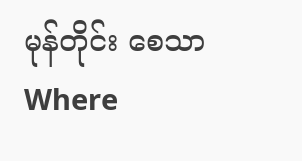မုန်တိုင်း စေသာ Where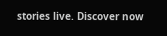stories live. Discover now